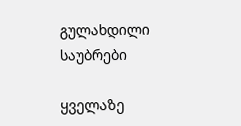გულახდილი საუბრები

ყველაზე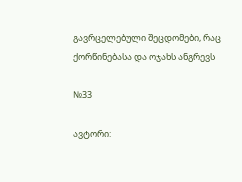გავრცელებული შეცდომები, რაც ქორწინებასა და ოჯახს ანგრევს

№33

ავტორი: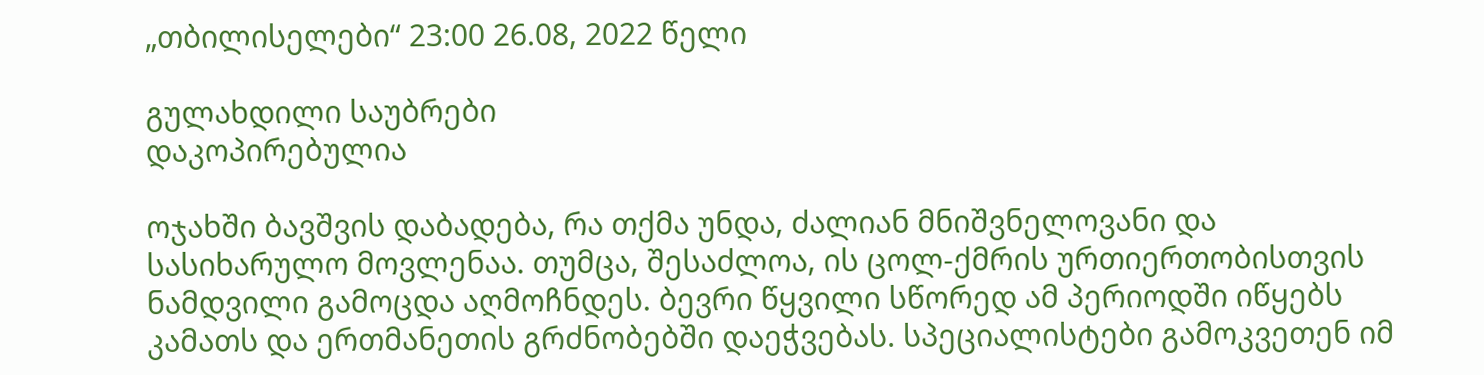„თბილისელები“ 23:00 26.08, 2022 წელი

გულახდილი საუბრები
დაკოპირებულია

ოჯახში ბავშვის დაბადება, რა თქმა უნდა, ძალიან მნიშვნელოვანი და სასიხარულო მოვლენაა. თუმცა, შესაძლოა, ის ცოლ-ქმრის ურთიერთობისთვის ნამდვილი გამოცდა აღმოჩნდეს. ბევრი წყვილი სწორედ ამ პერიოდში იწყებს კამათს და ერთმანეთის გრძნობებში დაეჭვებას. სპეციალისტები გამოკვეთენ იმ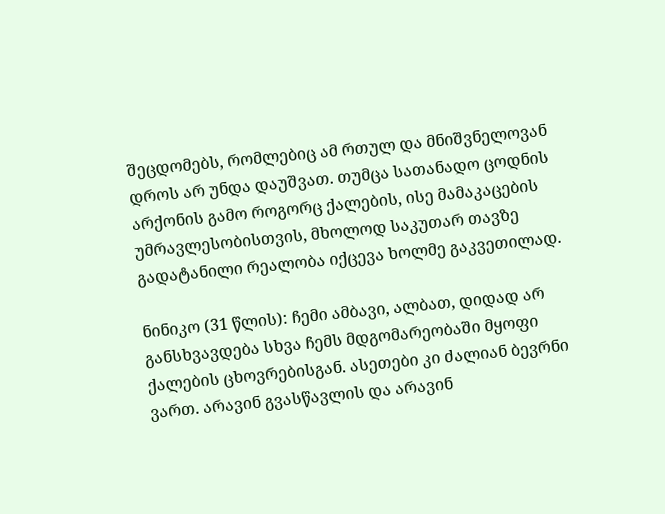შეცდომებს, რომლებიც ამ რთულ და მნიშვნელოვან დროს არ უნდა დაუშვათ. თუმცა სათანადო ცოდნის არქონის გამო როგორც ქალების, ისე მამაკაცების უმრავლესობისთვის, მხოლოდ საკუთარ თავზე გადატანილი რეალობა იქცევა ხოლმე გაკვეთილად.

ნინიკო (31 წლის): ჩემი ამბავი, ალბათ, დიდად არ განსხვავდება სხვა ჩემს მდგომარეობაში მყოფი ქალების ცხოვრებისგან. ასეთები კი ძალიან ბევრნი ვართ. არავინ გვასწავლის და არავინ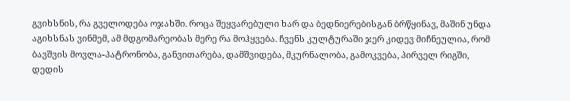გვიხსნის, რა გველოდება ოჯახში. როცა შეყვარებული ხარ და ბედნიერებისგან ბრწყინავ, მაშინ უნდა აგიხსნას ვინმემ, ამ მდგომარეობას მერე რა მოჰყვება. ჩვენს კულტურაში ჯერ კიდევ მიჩნეულია, რომ ბავშვის მოვლა-პატრონობა, განვითარება, დამშვიდება, მკურნალობა, გამოკვება, პირველ რიგში, დედის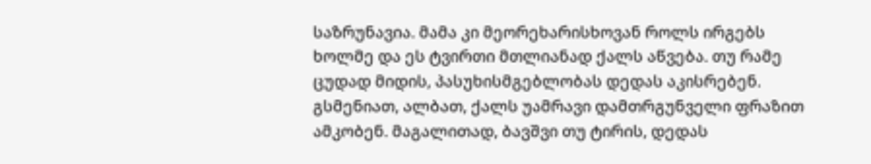საზრუნავია. მამა კი მეორეხარისხოვან როლს ირგებს ხოლმე და ეს ტვირთი მთლიანად ქალს აწვება. თუ რამე ცუდად მიდის, პასუხისმგებლობას დედას აკისრებენ. გსმენიათ, ალბათ, ქალს უამრავი დამთრგუნველი ფრაზით ამკობენ. მაგალითად, ბავშვი თუ ტირის, დედას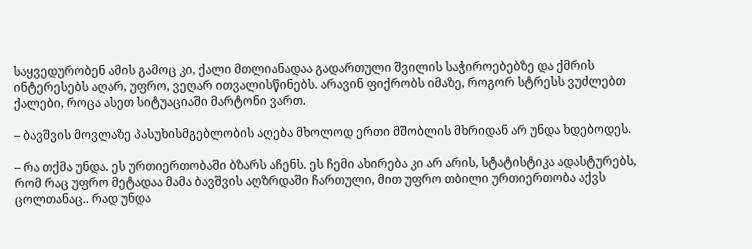საყვედურობენ ამის გამოც კი, ქალი მთლიანადაა გადართული შვილის საჭიროებებზე და ქმრის ინტერესებს აღარ, უფრო, ვეღარ ითვალისწინებს. არავინ ფიქრობს იმაზე, როგორ სტრესს ვუძლებთ ქალები, როცა ასეთ სიტუაციაში მარტონი ვართ.

– ბავშვის მოვლაზე პასუხისმგებლობის აღება მხოლოდ ერთი მშობლის მხრიდან არ უნდა ხდებოდეს.

– რა თქმა უნდა. ეს ურთიერთობაში ბზარს აჩენს. ეს ჩემი ახირება კი არ არის, სტატისტიკა ადასტურებს, რომ რაც უფრო მეტადაა მამა ბავშვის აღზრდაში ჩართული, მით უფრო თბილი ურთიერთობა აქვს ცოლთანაც.. რად უნდა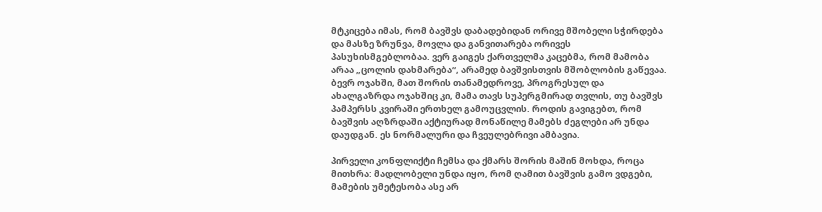მტკიცება იმას, რომ ბავშვს დაბადებიდან ორივე მშობელი სჭირდება და მასზე ზრუნვა, მოვლა და განვითარება ორივეს პასუხისმგებლობაა. ვერ გაიგეს ქართველმა კაცებმა, რომ მამობა არაა „ცოლის დახმარება“, არამედ ბავშვისთვის მშობლობის გაწევაა. ბევრ ოჯახში, მათ შორის თანამედროვე, პროგრესულ და ახალგაზრდა ოჯახშიც კი, მამა თავს სუპერგმირად თვლის, თუ ბავშვს პამპერსს კვირაში ერთხელ გამოუცვლის. როდის გავიგებთ, რომ ბავშვის აღზრდაში აქტიურად მონაწილე მამებს ძეგლები არ უნდა დაუდგან. ეს ნორმალური და ჩვეულებრივი ამბავია.

პირველი კონფლიქტი ჩემსა და ქმარს შორის მაშინ მოხდა, როცა მითხრა: მადლობელი უნდა იყო, რომ ღამით ბავშვის გამო ვდგები, მამების უმეტესობა ასე არ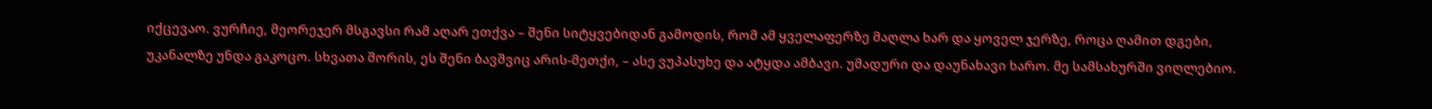იქცევაო. ვურჩიე, მეორეჯერ მსგავსი რამ აღარ ეთქვა – შენი სიტყვებიდან გამოდის, რომ ამ ყველაფერზე მაღლა ხარ და ყოველ ჯერზე, როცა ღამით დგები, უკანალზე უნდა გაკოცო. სხვათა შორის, ეს შენი ბავშვიც არის-მეთქი, – ასე ვუპასუხე და ატყდა ამბავი. უმადური და დაუნახავი ხარო. მე სამსახურში ვიღლებიო.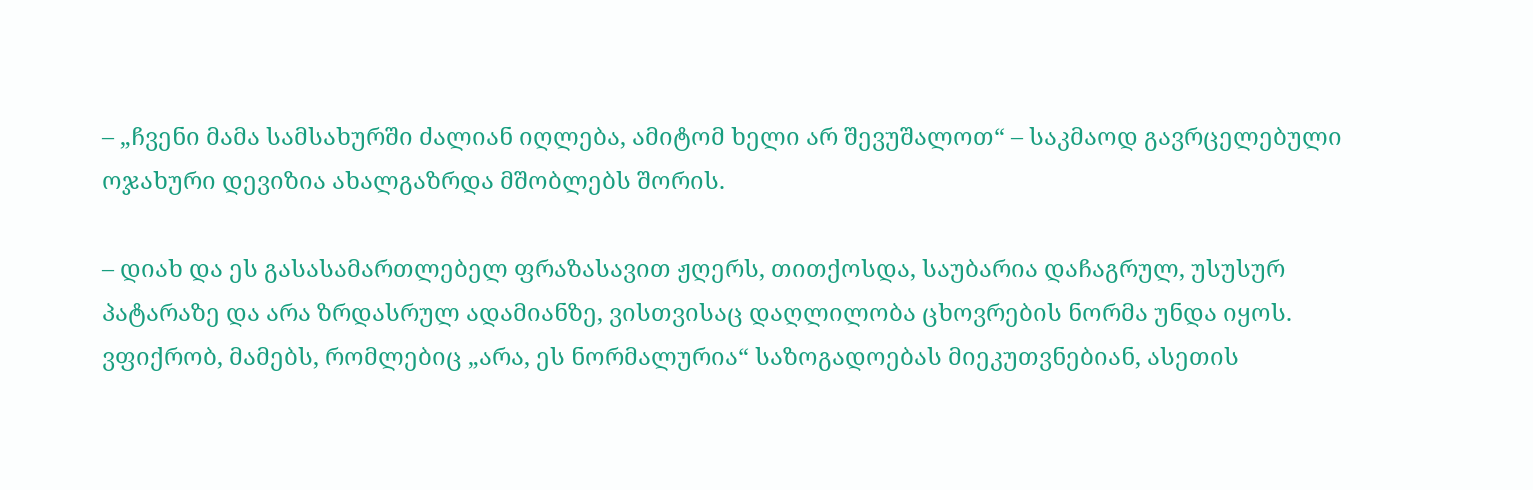– „ჩვენი მამა სამსახურში ძალიან იღლება, ამიტომ ხელი არ შევუშალოთ“ – საკმაოდ გავრცელებული ოჯახური დევიზია ახალგაზრდა მშობლებს შორის.

– დიახ და ეს გასასამართლებელ ფრაზასავით ჟღერს, თითქოსდა, საუბარია დაჩაგრულ, უსუსურ პატარაზე და არა ზრდასრულ ადამიანზე, ვისთვისაც დაღლილობა ცხოვრების ნორმა უნდა იყოს. ვფიქრობ, მამებს, რომლებიც „არა, ეს ნორმალურია“ საზოგადოებას მიეკუთვნებიან, ასეთის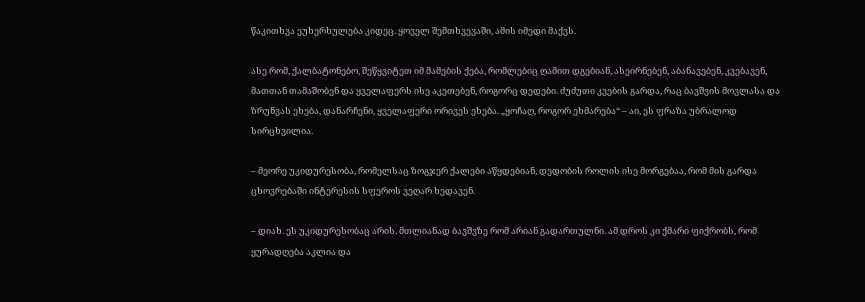წაკითხვა ეუხერხულება კიდეც. ყოველ შემთხვევაში, ამის იმედი მაქვს.

ასე რომ, ქალბატონებო, შეწყვიტეთ იმ მამების ქება, რომლებიც ღამით დგებიან, ასეირნებენ, აბანავებენ, კვებავენ, მათთან თამაშობენ და ყველაფერს ისე აკეთებენ, როგორც დედები. ძუძუთი კვების გარდა, რაც ბავშვის მოვლასა და ზრუნვას ეხება, დანარჩენი, ყველაფერი ორივეს ეხება. „ყოჩაღ, როგორ ეხმარება“ – აი, ეს ფრაზა უბრალოდ სირცხვილია.

– მეორე უკიდურესობა, რომელსაც ზოგჯერ ქალები აწყდებიან, დედობის როლის ისე მორგებაა, რომ მის გარდა ცხოვრებაში ინტერესის სფეროს ვეღარ ხედავენ.

– დიახ. ეს უკიდურესობაც არის. მთლიანად ბავშვზე რომ არიან გადართულნი. ამ დროს კი ქმარი ფიქრობს, რომ ყურადღება აკლია და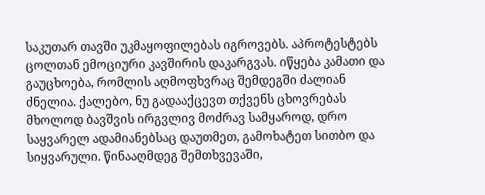საკუთარ თავში უკმაყოფილებას იგროვებს. აპროტესტებს ცოლთან ემოციური კავშირის დაკარგვას. იწყება კამათი და გაუცხოება, რომლის აღმოფხვრაც შემდეგში ძალიან ძნელია. ქალებო, ნუ გადააქცევთ თქვენს ცხოვრებას მხოლოდ ბავშვის ირგვლივ მოძრავ სამყაროდ, დრო საყვარელ ადამიანებსაც დაუთმეთ, გამოხატეთ სითბო და სიყვარული. წინააღმდეგ შემთხვევაში,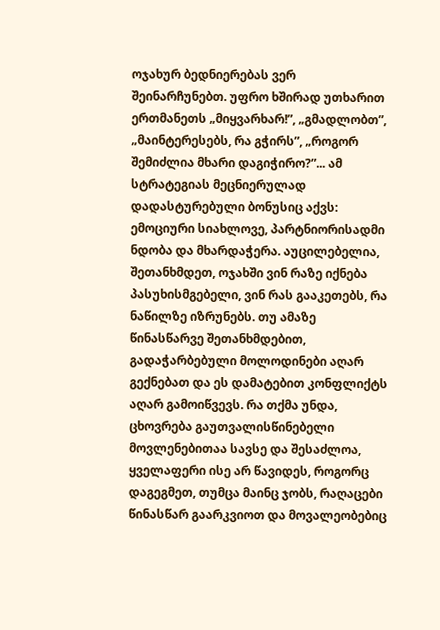ოჯახურ ბედნიერებას ვერ შეინარჩუნებთ. უფრო ხშირად უთხარით ერთმანეთს „მიყვარხარ!”, „გმადლობთ”, „მაინტერესებს, რა გჭირს”, „როგორ შემიძლია მხარი დაგიჭირო?”... ამ სტრატეგიას მეცნიერულად დადასტურებული ბონუსიც აქვს: ემოციური სიახლოვე, პარტნიორისადმი ნდობა და მხარდაჭერა. აუცილებელია, შეთანხმდეთ, ოჯახში ვინ რაზე იქნება პასუხისმგებელი, ვინ რას გააკეთებს, რა ნაწილზე იზრუნებს. თუ ამაზე წინასწარვე შეთანხმდებით, გადაჭარბებული მოლოდინები აღარ გექნებათ და ეს დამატებით კონფლიქტს აღარ გამოიწვევს. რა თქმა უნდა, ცხოვრება გაუთვალისწინებელი მოვლენებითაა სავსე და შესაძლოა, ყველაფერი ისე არ წავიდეს, როგორც დაგეგმეთ, თუმცა მაინც ჯობს, რაღაცები წინასწარ გაარკვიოთ და მოვალეობებიც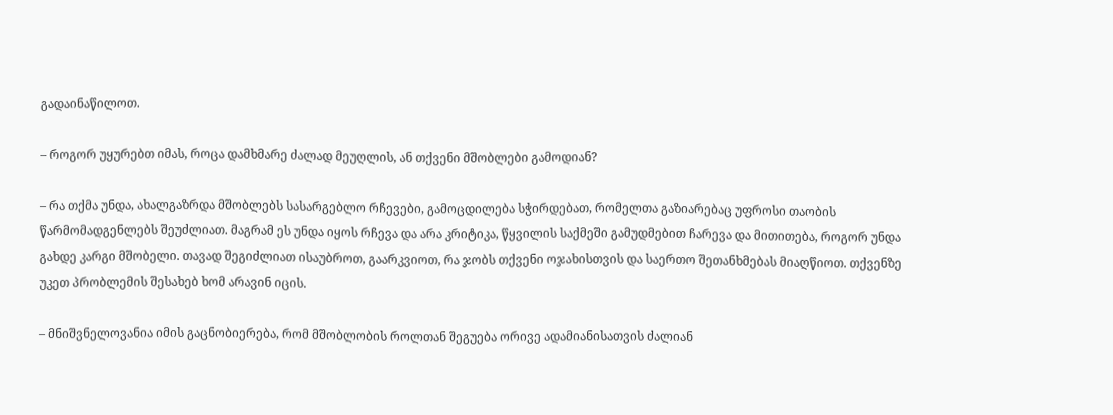გადაინაწილოთ.

– როგორ უყურებთ იმას, როცა დამხმარე ძალად მეუღლის, ან თქვენი მშობლები გამოდიან?

– რა თქმა უნდა, ახალგაზრდა მშობლებს სასარგებლო რჩევები, გამოცდილება სჭირდებათ, რომელთა გაზიარებაც უფროსი თაობის წარმომადგენლებს შეუძლიათ. მაგრამ ეს უნდა იყოს რჩევა და არა კრიტიკა, წყვილის საქმეში გამუდმებით ჩარევა და მითითება, როგორ უნდა გახდე კარგი მშობელი. თავად შეგიძლიათ ისაუბროთ, გაარკვიოთ, რა ჯობს თქვენი ოჯახისთვის და საერთო შეთანხმებას მიაღწიოთ. თქვენზე უკეთ პრობლემის შესახებ ხომ არავინ იცის.

– მნიშვნელოვანია იმის გაცნობიერება, რომ მშობლობის როლთან შეგუება ორივე ადამიანისათვის ძალიან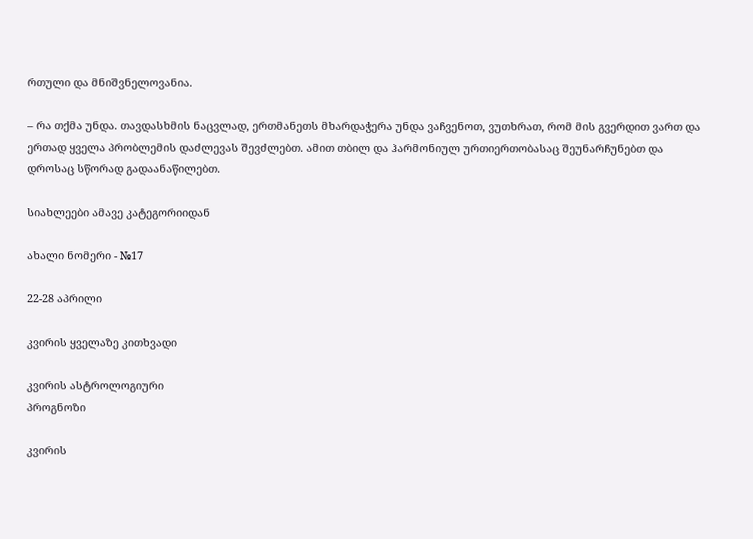რთული და მნიშვნელოვანია.

– რა თქმა უნდა. თავდასხმის ნაცვლად, ერთმანეთს მხარდაჭერა უნდა ვაჩვენოთ, ვუთხრათ, რომ მის გვერდით ვართ და ერთად ყველა პრობლემის დაძლევას შევძლებთ. ამით თბილ და ჰარმონიულ ურთიერთობასაც შეუნარჩუნებთ და დროსაც სწორად გადაანაწილებთ.

სიახლეები ამავე კატეგორიიდან

ახალი ნომერი - №17

22-28 აპრილი

კვირის ყველაზე კითხვადი

კვირის ასტროლოგიური
პროგნოზი

კვირის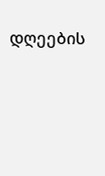დღეების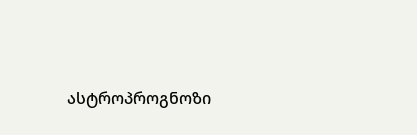ასტროპროგნოზი